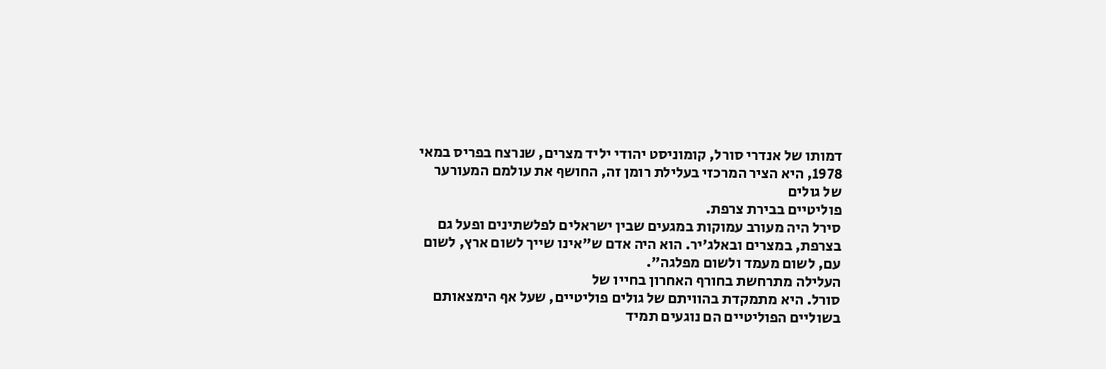דמותו של אנדרי סורל, קומוניסט יהודי יליד מצרים, שנרצח בפריס במאי 1978, היא הציר המרכזי בעלילת רומן זה, החושף את עולמם המעורער
של גולים
פוליטיים בבירת צרפת.
סירל היה מעורב עמוקות במגעים שבין ישראלים לפלשתינים ופעל גם בצרפת, במצרים ובאלג'יר. הוא היה אדם ש"אינו שייך לשום ארץ, לשום עם, לשום מעמד ולשום מפלגה".
העלילה מתרחשת בחורף האחרון בחייו של
סורל. היא מתמקדת בהוויתם של גולים פוליטיים, שעל אף הימצאותם בשוליים הפוליטיים הם נוגעים תמיד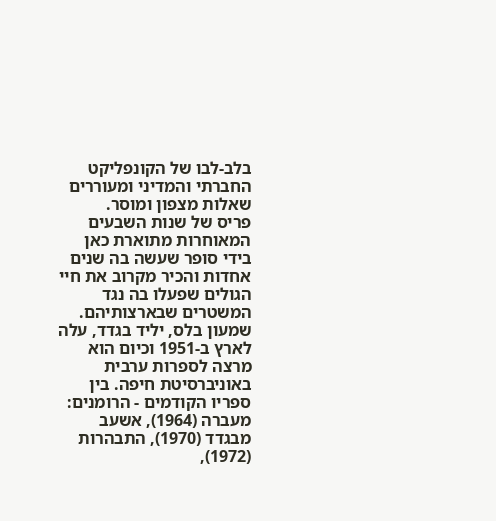בלב-לבו של הקונפליקט החברתי והמדיני ומעוררים שאלות מצפון ומוסר.
פריס של שנות השבעים המאוחרות מתוארת כאן בידי סופר שעשה בה שנים אחדות והכיר מקרוב את חיי הגולים שפעלו בה נגד המשטרים שבארצותיהם.
שמעון בלס, יליד בגדד, עלה לארץ ב-1951 וכיום הוא מרצה לספרות ערבית באוניברסיטת חיפה. בין ספריו הקודמים - הרומנים: מעברה (1964), אשעב מבגדד (1970), התבהרות (1972),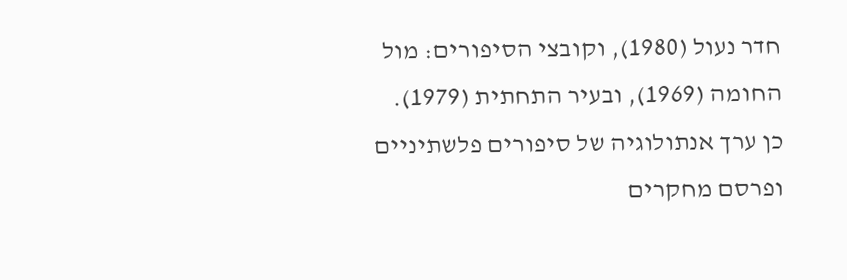חדר נעול (1980), וקובצי הסיפורים: מול החומה (1969), ובעיר התחתית (1979). כן ערך אנתולוגיה של סיפורים פלשתיניים ופרסם מחקרים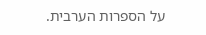על הספרות הערבית.